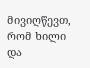მივიღწევთ, რომ ხილი და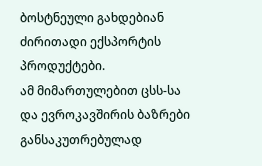ბოსტნეული გახდებიან ძირითადი ექსპორტის პროდუქტები.
ამ მიმართულებით ცსს-სა და ევროკავშირის ბაზრები განსაკუთრებულად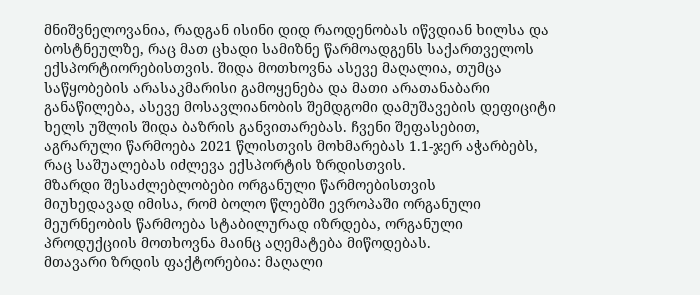მნიშვნელოვანია, რადგან ისინი დიდ რაოდენობას იწვდიან ხილსა და ბოსტნეულზე, რაც მათ ცხადი სამიზნე წარმოადგენს საქართველოს ექსპორტიორებისთვის. შიდა მოთხოვნა ასევე მაღალია, თუმცა საწყობების არასაკმარისი გამოყენება და მათი არათანაბარი განაწილება, ასევე მოსავლიანობის შემდგომი დამუშავების დეფიციტი ხელს უშლის შიდა ბაზრის განვითარებას. ჩვენი შეფასებით, აგრარული წარმოება 2021 წლისთვის მოხმარებას 1.1-ჯერ აჭარბებს, რაც საშუალებას იძლევა ექსპორტის ზრდისთვის.
მზარდი შესაძლებლობები ორგანული წარმოებისთვის
მიუხედავად იმისა, რომ ბოლო წლებში ევროპაში ორგანული მეურნეობის წარმოება სტაბილურად იზრდება, ორგანული პროდუქციის მოთხოვნა მაინც აღემატება მიწოდებას.
მთავარი ზრდის ფაქტორებია: მაღალი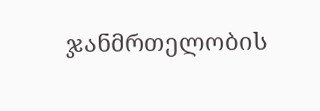ჯანმრთელობის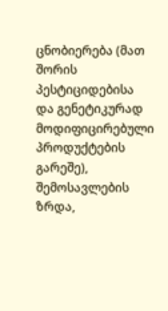ცნობიერება (მათ შორის პესტიციდებისა და გენეტიკურად მოდიფიცირებული პროდუქტების გარეშე), შემოსავლების ზრდა,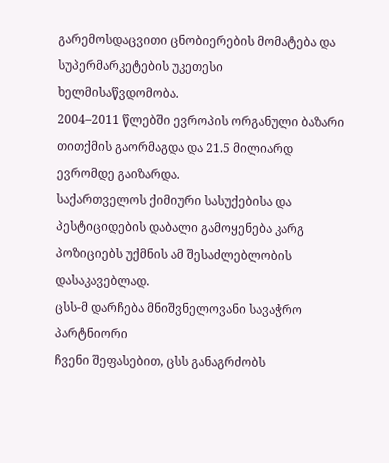გარემოსდაცვითი ცნობიერების მომატება და სუპერმარკეტების უკეთესი ხელმისაწვდომობა.
2004–2011 წლებში ევროპის ორგანული ბაზარი თითქმის გაორმაგდა და 21.5 მილიარდ ევრომდე გაიზარდა.
საქართველოს ქიმიური სასუქებისა და პესტიციდების დაბალი გამოყენება კარგ პოზიციებს უქმნის ამ შესაძლებლობის დასაკავებლად.
ცსს-მ დარჩება მნიშვნელოვანი სავაჭრო პარტნიორი
ჩვენი შეფასებით, ცსს განაგრძობს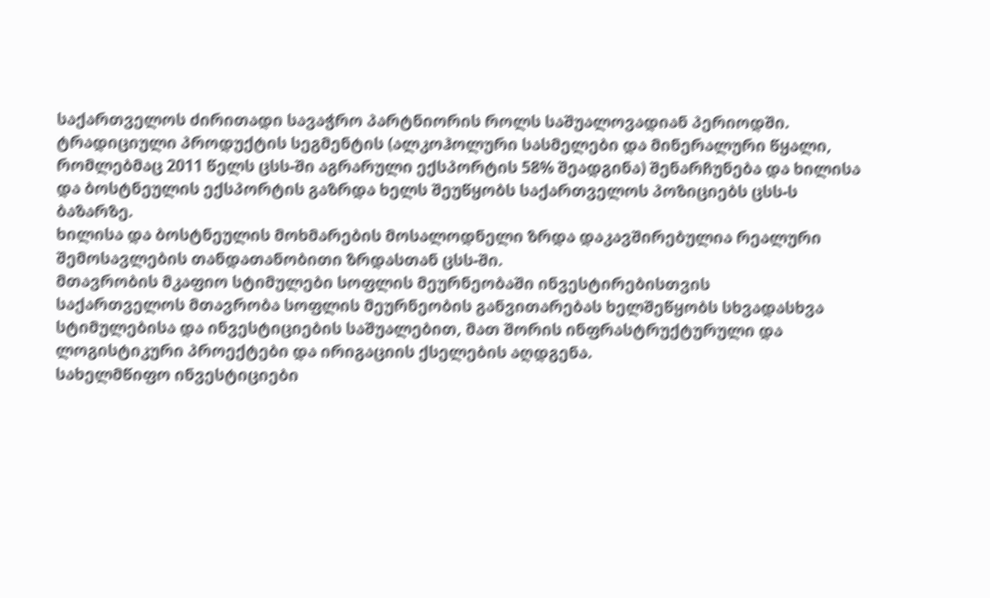საქართველოს ძირითადი სავაჭრო პარტნიორის როლს საშუალოვადიან პერიოდში.
ტრადიციული პროდუქტის სეგმენტის (ალკოჰოლური სასმელები და მინერალური წყალი, რომლებმაც 2011 წელს ცსს-ში აგრარული ექსპორტის 58% შეადგინა) შენარჩუნება და ხილისა და ბოსტნეულის ექსპორტის გაზრდა ხელს შეუწყობს საქართველოს პოზიციებს ცსს-ს ბაზარზე.
ხილისა და ბოსტნეულის მოხმარების მოსალოდნელი ზრდა დაკავშირებულია რეალური შემოსავლების თანდათანობითი ზრდასთან ცსს-ში.
მთავრობის მკაფიო სტიმულები სოფლის მეურნეობაში ინვესტირებისთვის
საქართველოს მთავრობა სოფლის მეურნეობის განვითარებას ხელშეწყობს სხვადასხვა სტიმულებისა და ინვესტიციების საშუალებით, მათ შორის ინფრასტრუქტურული და ლოგისტიკური პროექტები და ირიგაციის ქსელების აღდგენა.
სახელმწიფო ინვესტიციები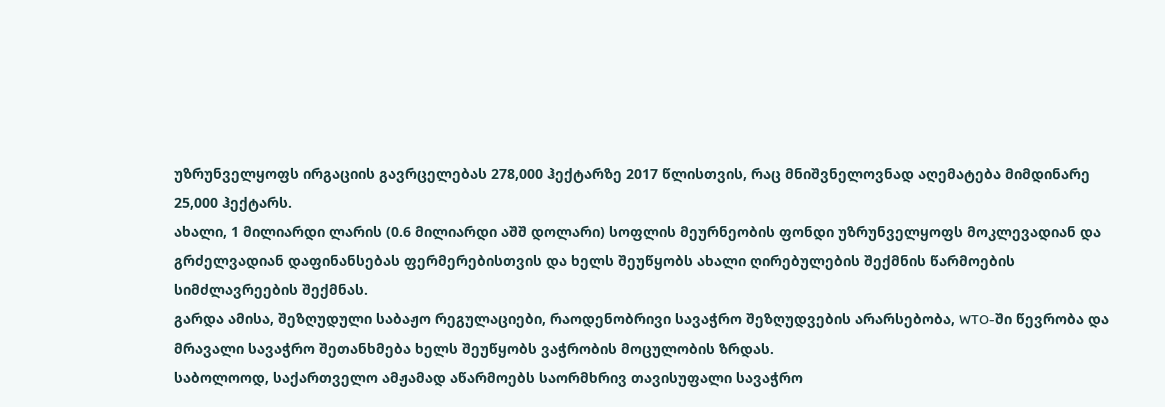უზრუნველყოფს ირგაციის გავრცელებას 278,000 ჰექტარზე 2017 წლისთვის, რაც მნიშვნელოვნად აღემატება მიმდინარე 25,000 ჰექტარს.
ახალი, 1 მილიარდი ლარის (0.6 მილიარდი აშშ დოლარი) სოფლის მეურნეობის ფონდი უზრუნველყოფს მოკლევადიან და გრძელვადიან დაფინანსებას ფერმერებისთვის და ხელს შეუწყობს ახალი ღირებულების შექმნის წარმოების სიმძლავრეების შექმნას.
გარდა ამისა, შეზღუდული საბაჟო რეგულაციები, რაოდენობრივი სავაჭრო შეზღუდვების არარსებობა, WTO-ში წევრობა და მრავალი სავაჭრო შეთანხმება ხელს შეუწყობს ვაჭრობის მოცულობის ზრდას.
საბოლოოდ, საქართველო ამჟამად აწარმოებს საორმხრივ თავისუფალი სავაჭრო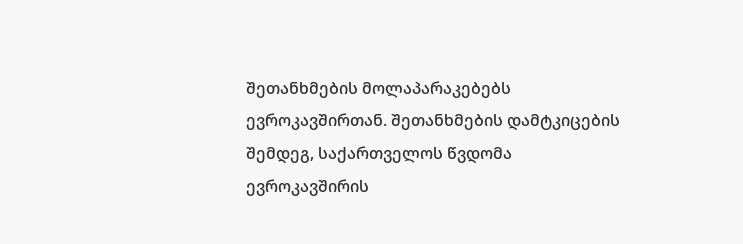შეთანხმების მოლაპარაკებებს ევროკავშირთან. შეთანხმების დამტკიცების შემდეგ, საქართველოს წვდომა ევროკავშირის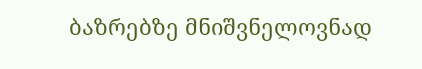ბაზრებზე მნიშვნელოვნად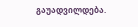გაუადვილდება.